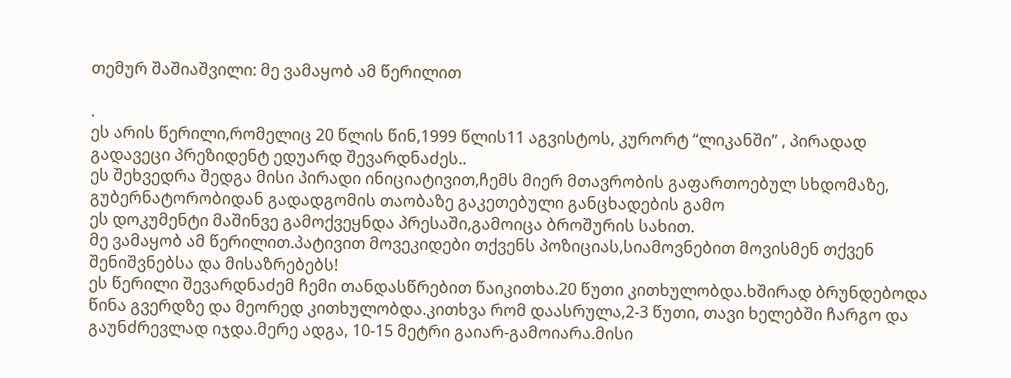თემურ შაშიაშვილი: მე ვამაყობ ამ წერილით

.
ეს არის წერილი,რომელიც 20 წლის წინ,1999 წლის11 აგვისტოს, კურორტ “ლიკანში” , პირადად გადავეცი პრეზიდენტ ედუარდ შევარდნაძეს..
ეს შეხვედრა შედგა მისი პირადი ინიციატივით,ჩემს მიერ მთავრობის გაფართოებულ სხდომაზე, გუბერნატორობიდან გადადგომის თაობაზე გაკეთებული განცხადების გამო
ეს დოკუმენტი მაშინვე გამოქვეყნდა პრესაში,გამოიცა ბროშურის სახით.
მე ვამაყობ ამ წერილით.პატივით მოვეკიდები თქვენს პოზიციას,სიამოვნებით მოვისმენ თქვენ შენიშვნებსა და მისაზრებებს!
ეს წერილი შევარდნაძემ ჩემი თანდასწრებით წაიკითხა.20 წუთი კითხულობდა.ხშირად ბრუნდებოდა წინა გვერდზე და მეორედ კითხულობდა.კითხვა რომ დაასრულა,2-3 წუთი, თავი ხელებში ჩარგო და გაუნძრევლად იჯდა.მერე ადგა, 10-15 მეტრი გაიარ-გამოიარა.მისი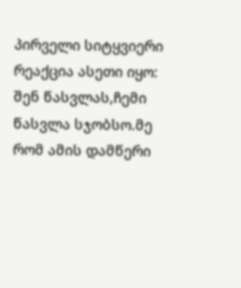პირველი სიტყვიერი რეაქცია ასეთი იყო:
შენ წასვლას,ჩემი წასვლა სჯობსო.მე რომ ამის დამწერი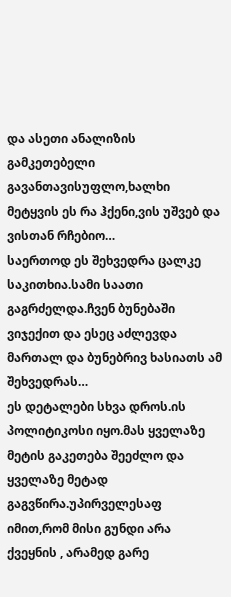და ასეთი ანალიზის გამკეთებელი გავანთავისუფლო,ხალხი მეტყვის ეს რა ჰქენი,ვის უშვებ და ვისთან რჩებიო…
საერთოდ ეს შეხვედრა ცალკე საკითხია.სამი საათი გაგრძელდა.ჩვენ ბუნებაში ვიჯექით და ესეც აძლევდა მართალ და ბუნებრივ ხასიათს ამ შეხვედრას…
ეს დეტალები სხვა დროს.ის პოლიტიკოსი იყო.მას ყველაზე მეტის გაკეთება შეეძლო და ყველაზე მეტად გაგვწირა.უპირველესაფ იმით,რომ მისი გუნდი არა ქვეყნის , არამედ გარე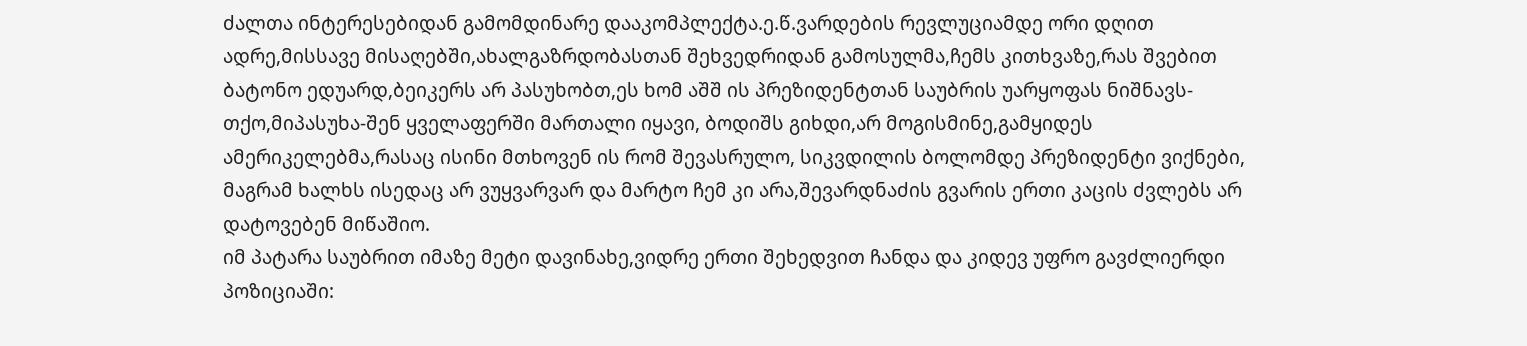ძალთა ინტერესებიდან გამომდინარე დააკომპლექტა.ე.წ.ვარდების რევლუციამდე ორი დღით ადრე,მისსავე მისაღებში,ახალგაზრდობასთან შეხვედრიდან გამოსულმა,ჩემს კითხვაზე,რას შვებით ბატონო ედუარდ,ბეიკერს არ პასუხობთ,ეს ხომ აშშ ის პრეზიდენტთან საუბრის უარყოფას ნიშნავს-თქო,მიპასუხა-შენ ყველაფერში მართალი იყავი, ბოდიშს გიხდი,არ მოგისმინე,გამყიდეს ამერიკელებმა,რასაც ისინი მთხოვენ ის რომ შევასრულო, სიკვდილის ბოლომდე პრეზიდენტი ვიქნები, მაგრამ ხალხს ისედაც არ ვუყვარვარ და მარტო ჩემ კი არა,შევარდნაძის გვარის ერთი კაცის ძვლებს არ დატოვებენ მიწაშიო.
იმ პატარა საუბრით იმაზე მეტი დავინახე,ვიდრე ერთი შეხედვით ჩანდა და კიდევ უფრო გავძლიერდი პოზიციაში: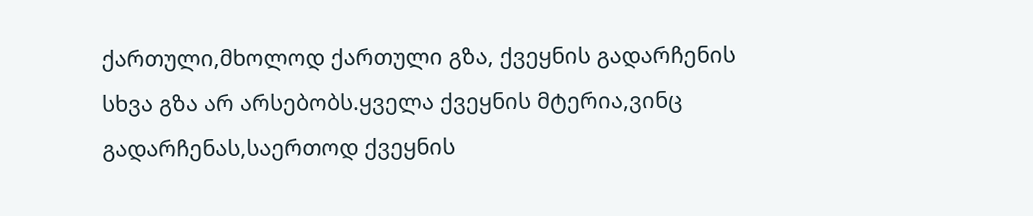ქართული,მხოლოდ ქართული გზა, ქვეყნის გადარჩენის სხვა გზა არ არსებობს.ყველა ქვეყნის მტერია,ვინც გადარჩენას,საერთოდ ქვეყნის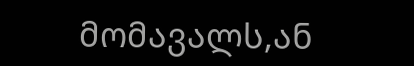მომავალს,ან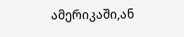ამერიკაში,ან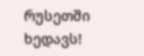რუსეთში ხედავს!